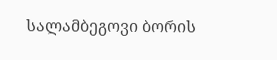სალამბეგოვი ბორის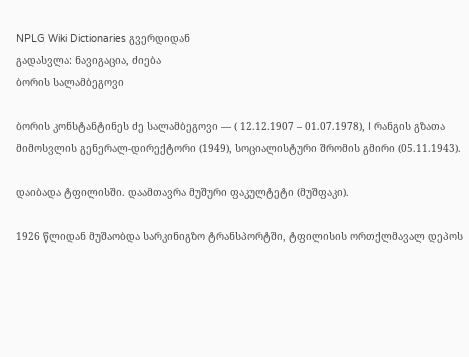NPLG Wiki Dictionaries გვერდიდან
გადასვლა: ნავიგაცია, ძიება
ბორის სალამბეგოვი

ბორის კონსტანტინეს ძე სალამბეგოვი — ( 12.12.1907 – 01.07.1978), I რანგის გზათა მიმოსვლის გენერალ-დირექტორი (1949), სოციალისტური შრომის გმირი (05.11.1943).

დაიბადა ტფილისში. დაამთავრა მუშური ფაკულტეტი (მუშფაკი).

1926 წლიდან მუშაობდა სარკინიგზო ტრანსპორტში, ტფილისის ორთქლმავალ დეპოს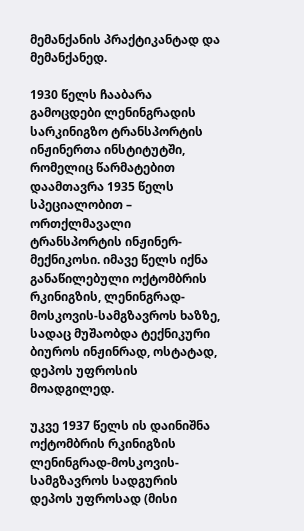მემანქანის პრაქტიკანტად და მემანქანედ.

1930 წელს ჩააბარა გამოცდები ლენინგრადის სარკინიგზო ტრანსპორტის ინჟინერთა ინსტიტუტში, რომელიც წარმატებით დაამთავრა 1935 წელს სპეციალობით – ორთქლმავალი ტრანსპორტის ინჟინერ-მექნიკოსი. იმავე წელს იქნა განაწილებული ოქტომბრის რკინიგზის, ლენინგრად-მოსკოვის-სამგზავროს ხაზზე, სადაც მუშაობდა ტექნიკური ბიუროს ინჟინრად, ოსტატად, დეპოს უფროსის მოადგილედ.

უკვე 1937 წელს ის დაინიშნა ოქტომბრის რკინიგზის ლენინგრად-მოსკოვის-სამგზავროს სადგურის დეპოს უფროსად (მისი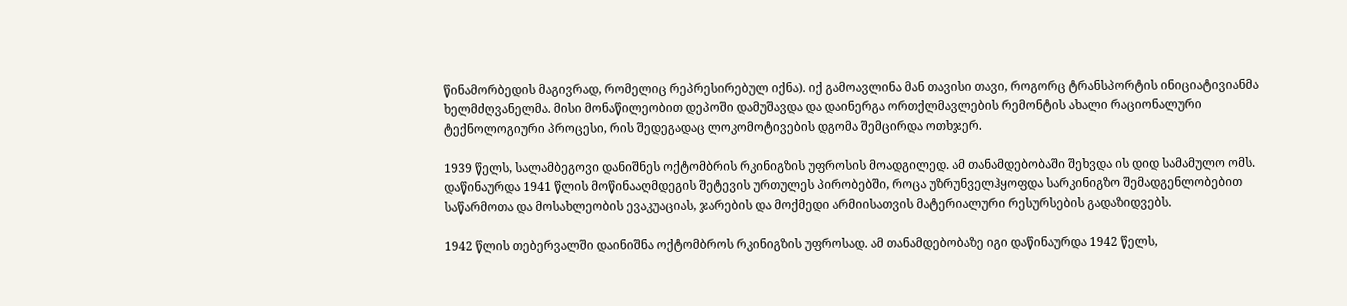წინამორბედის მაგივრად, რომელიც რეპრესირებულ იქნა). იქ გამოავლინა მან თავისი თავი, როგორც ტრანსპორტის ინიციატივიანმა ხელმძღვანელმა. მისი მონაწილეობით დეპოში დამუშავდა და დაინერგა ორთქლმავლების რემონტის ახალი რაციონალური ტექნოლოგიური პროცესი, რის შედეგადაც ლოკომოტივების დგომა შემცირდა ოთხჯერ.

1939 წელს, სალამბეგოვი დანიშნეს ოქტომბრის რკინიგზის უფროსის მოადგილედ. ამ თანამდებობაში შეხვდა ის დიდ სამამულო ომს. დაწინაურდა 1941 წლის მოწინააღმდეგის შეტევის ურთულეს პირობებში, როცა უზრუნველჰყოფდა სარკინიგზო შემადგენლობებით საწარმოთა და მოსახლეობის ევაკუაციას, ჯარების და მოქმედი არმიისათვის მატერიალური რესურსების გადაზიდვებს.

1942 წლის თებერვალში დაინიშნა ოქტომბროს რკინიგზის უფროსად. ამ თანამდებობაზე იგი დაწინაურდა 1942 წელს,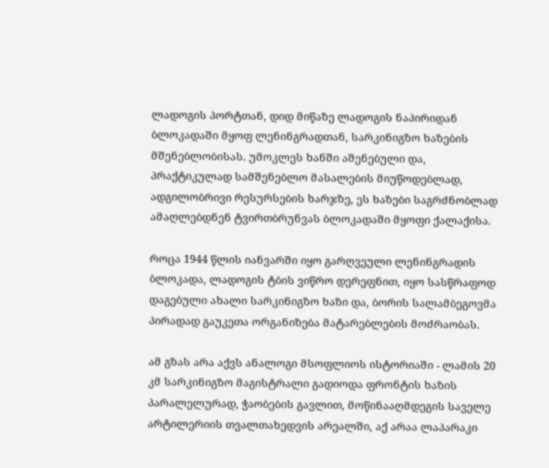ლადოგის პორტთან, დიდ მიწაზე ლადოგის ნაპირიდან ბლოკადაში მყოფ ლენინგრადთან, სარკინიგზო ხაზების მშენებლობისას. უმოკლეს ხანში აშენებული და, პრაქტიკულად სამშენებლო მასალების მიუწოდებლად, ადგილობრივი რესურსების ხარჯზე, ეს ხაზები საგრძნობლად ამაღლებდნენ ტვირთბრუნვას ბლოკადაში მყოფი ქალაქისა.

როცა 1944 წლის იანვარში იყო გარღვეული ლენინგრადის ბლოკადა, ლადოგის ტბის ვიწრო დერეფნით, იყო სასწრაფოდ დაგებული ახალი სარკინიგზო ხაზი და, ბორის სალამბეგოვმა პირადად გაუკეთა ორგანიზება მატარებლების მოძრაობას.

ამ გზას არა აქვს ანალოგი მსოფლიოს ისტორიაში - ლამის 20 კმ სარკინიგზო მაგისტრალი გადიოდა ფრონტის ხაზის პარალელურად, ჭაობების გავლით, მოწინააღმდეგის საველე არტილერიის თვალთახედვის არეალში, აქ არაა ლაპარაკი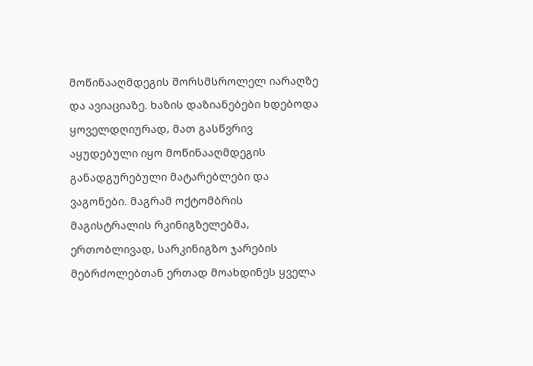მოწინააღმდეგის შორსმსროლელ იარაღზე და ავიაციაზე. ხაზის დაზიანებები ხდებოდა ყოველდღიურად, მათ გასწვრივ აყუდებული იყო მოწინააღმდეგის განადგურებული მატარებლები და ვაგონები. მაგრამ ოქტომბრის მაგისტრალის რკინიგზელებმა, ერთობლივად, სარკინიგზო ჯარების მებრძოლებთან ერთად მოახდინეს ყველა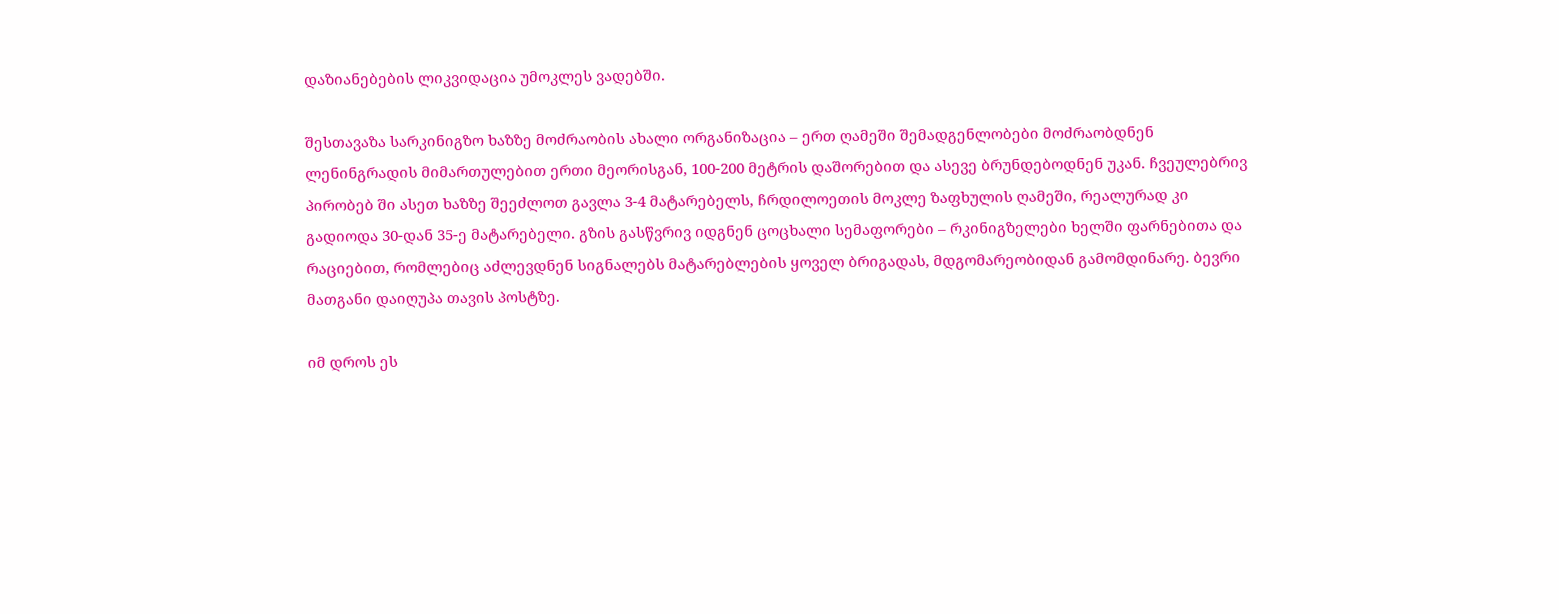დაზიანებების ლიკვიდაცია უმოკლეს ვადებში.

შესთავაზა სარკინიგზო ხაზზე მოძრაობის ახალი ორგანიზაცია – ერთ ღამეში შემადგენლობები მოძრაობდნენ ლენინგრადის მიმართულებით ერთი მეორისგან, 100-200 მეტრის დაშორებით და ასევე ბრუნდებოდნენ უკან. ჩვეულებრივ პირობებ ში ასეთ ხაზზე შეეძლოთ გავლა 3-4 მატარებელს, ჩრდილოეთის მოკლე ზაფხულის ღამეში, რეალურად კი გადიოდა 30-დან 35-ე მატარებელი. გზის გასწვრივ იდგნენ ცოცხალი სემაფორები – რკინიგზელები ხელში ფარნებითა და რაციებით, რომლებიც აძლევდნენ სიგნალებს მატარებლების ყოველ ბრიგადას, მდგომარეობიდან გამომდინარე. ბევრი მათგანი დაიღუპა თავის პოსტზე.

იმ დროს ეს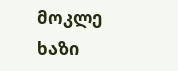მოკლე ხაზი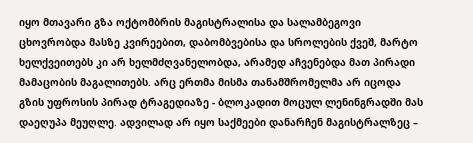იყო მთავარი გზა ოქტომბრის მაგისტრალისა და სალამბეგოვი ცხოვრობდა მასზე კვირეებით, დაბომბვებისა და სროლების ქვეშ, მარტო ხელქვეითებს კი არ ხელმძღვანელობდა, არამედ აჩვენებდა მათ პირადი მამაცობის მაგალითებს. არც ერთმა მისმა თანამშრომელმა არ იცოდა გზის უფროსის პირად ტრაგედიაზე - ბლოკადით მოცულ ლენინგრადში მას დაეღუპა მეუღლე. ადვილად არ იყო საქმეები დანარჩენ მაგისტრალზეც –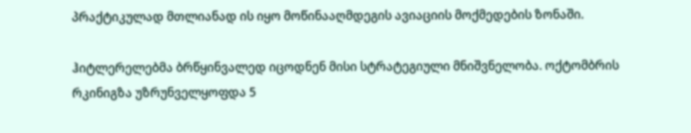პრაქტიკულად მთლიანად ის იყო მოწინააღმდეგის ავიაციის მოქმედების ზონაში.

ჰიტლერელებმა ბრწყინვალედ იცოდნენ მისი სტრატეგიული მნიშვნელობა. ოქტომბრის რკინიგზა უზრუნველყოფდა 5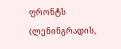ფრონტს (ლენინგრადის,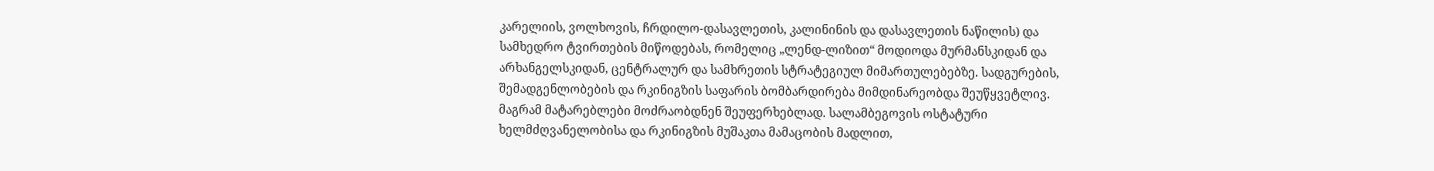კარელიის, ვოლხოვის, ჩრდილო-დასავლეთის, კალინინის და დასავლეთის ნაწილის) და სამხედრო ტვირთების მიწოდებას, რომელიც „ლენდ-ლიზით“ მოდიოდა მურმანსკიდან და არხანგელსკიდან, ცენტრალურ და სამხრეთის სტრატეგიულ მიმართულებებზე. სადგურების, შემადგენლობების და რკინიგზის საფარის ბომბარდირება მიმდინარეობდა შეუწყვეტლივ. მაგრამ მატარებლები მოძრაობდნენ შეუფერხებლად. სალამბეგოვის ოსტატური ხელმძღვანელობისა და რკინიგზის მუშაკთა მამაცობის მადლით,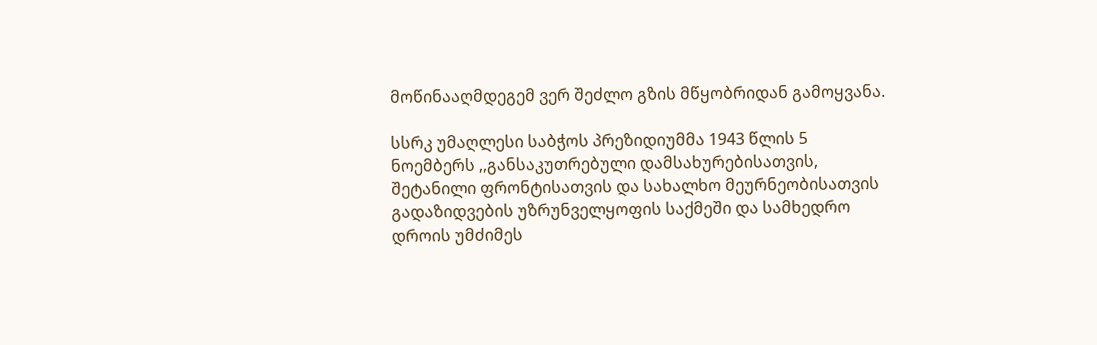მოწინააღმდეგემ ვერ შეძლო გზის მწყობრიდან გამოყვანა.

სსრკ უმაღლესი საბჭოს პრეზიდიუმმა 1943 წლის 5 ნოემბერს ,,განსაკუთრებული დამსახურებისათვის, შეტანილი ფრონტისათვის და სახალხო მეურნეობისათვის გადაზიდვების უზრუნველყოფის საქმეში და სამხედრო დროის უმძიმეს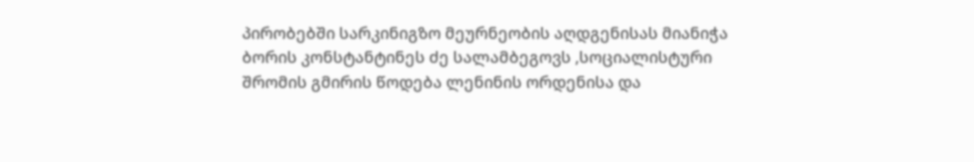პირობებში სარკინიგზო მეურნეობის აღდგენისას მიანიჭა ბორის კონსტანტინეს ძე სალამბეგოვს ,სოციალისტური შრომის გმირის წოდება ლენინის ორდენისა და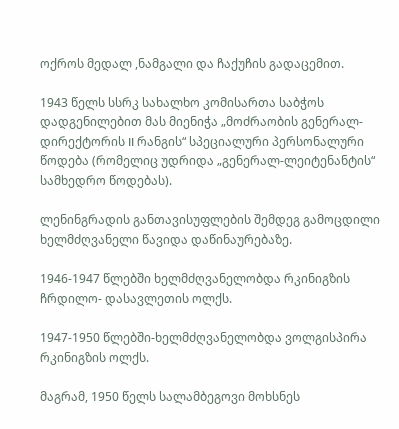ოქროს მედალ ,ნამგალი და ჩაქუჩის გადაცემით.

1943 წელს სსრკ სახალხო კომისართა საბჭოს დადგენილებით მას მიენიჭა „მოძრაობის გენერალ-დირექტორის II რანგის“ სპეციალური პერსონალური წოდება (რომელიც უდრიდა „გენერალ-ლეიტენანტის“ სამხედრო წოდებას).

ლენინგრადის განთავისუფლების შემდეგ გამოცდილი ხელმძღვანელი წავიდა დაწინაურებაზე.

1946-1947 წლებში ხელმძღვანელობდა რკინიგზის ჩრდილო- დასავლეთის ოლქს.

1947-1950 წლებში-ხელმძღვანელობდა ვოლგისპირა რკინიგზის ოლქს.

მაგრამ, 1950 წელს სალამბეგოვი მოხსნეს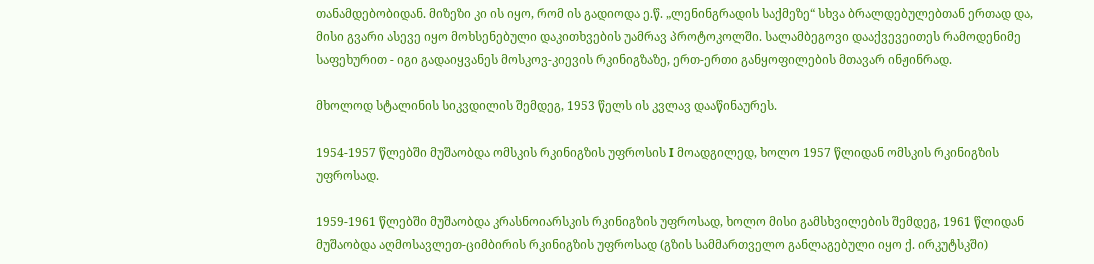თანამდებობიდან. მიზეზი კი ის იყო, რომ ის გადიოდა ე.წ. „ლენინგრადის საქმეზე“ სხვა ბრალდებულებთან ერთად და, მისი გვარი ასევე იყო მოხსენებული დაკითხვების უამრავ პროტოკოლში. სალამბეგოვი დააქვევეითეს რამოდენიმე საფეხურით - იგი გადაიყვანეს მოსკოვ-კიევის რკინიგზაზე, ერთ-ერთი განყოფილების მთავარ ინჟინრად.

მხოლოდ სტალინის სიკვდილის შემდეგ, 1953 წელს ის კვლავ დააწინაურეს.

1954-1957 წლებში მუშაობდა ომსკის რკინიგზის უფროსის I მოადგილედ, ხოლო 1957 წლიდან ომსკის რკინიგზის უფროსად.

1959-1961 წლებში მუშაობდა კრასნოიარსკის რკინიგზის უფროსად, ხოლო მისი გამსხვილების შემდეგ, 1961 წლიდან მუშაობდა აღმოსავლეთ-ციმბირის რკინიგზის უფროსად (გზის სამმართველო განლაგებული იყო ქ. ირკუტსკში)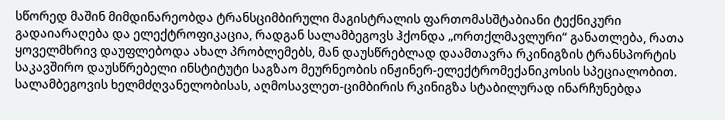სწორედ მაშინ მიმდინარეობდა ტრანსციმბირული მაგისტრალის ფართომასშტაბიანი ტექნიკური გადაიარაღება და ელექტროფიკაცია, რადგან სალამბეგოვს ჰქონდა „ორთქლმავლური“ განათლება, რათა ყოველმხრივ დაუფლებოდა ახალ პრობლემებს, მან დაუსწრებლად დაამთავრა რკინიგზის ტრანსპორტის საკავშირო დაუსწრებელი ინსტიტუტი საგზაო მეურნეობის ინჟინერ-ელექტრომექანიკოსის სპეციალობით. სალამბეგოვის ხელმძღვანელობისას, აღმოსავლეთ-ციმბირის რკინიგზა სტაბილურად ინარჩუნებდა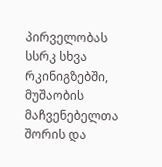პირველობას სსრკ სხვა რკინიგზებში, მუშაობის მაჩვენებელთა შორის და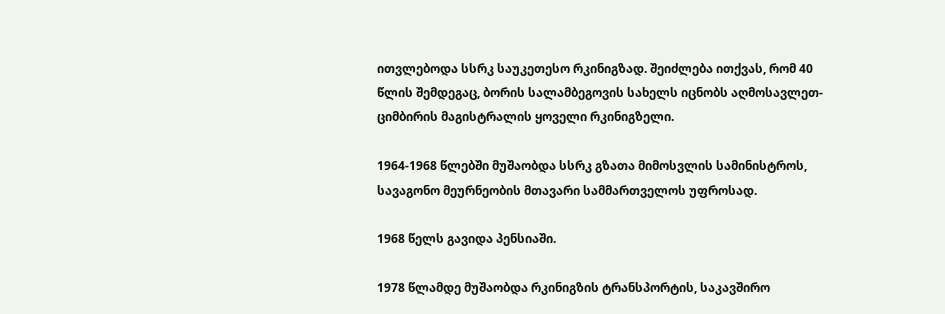ითვლებოდა სსრკ საუკეთესო რკინიგზად. შეიძლება ითქვას, რომ 40 წლის შემდეგაც, ბორის სალამბეგოვის სახელს იცნობს აღმოსავლეთ-ციმბირის მაგისტრალის ყოველი რკინიგზელი.

1964-1968 წლებში მუშაობდა სსრკ გზათა მიმოსვლის სამინისტროს, სავაგონო მეურნეობის მთავარი სამმართველოს უფროსად.

1968 წელს გავიდა პენსიაში.

1978 წლამდე მუშაობდა რკინიგზის ტრანსპორტის, საკავშირო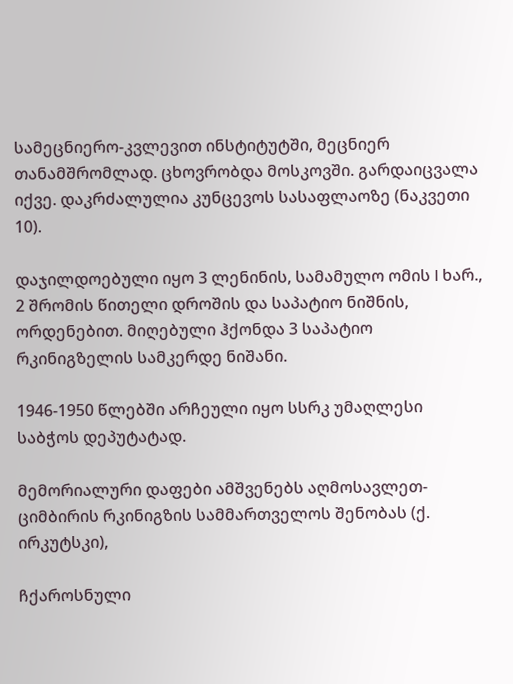სამეცნიერო-კვლევით ინსტიტუტში, მეცნიერ თანამშრომლად. ცხოვრობდა მოსკოვში. გარდაიცვალა იქვე. დაკრძალულია კუნცევოს სასაფლაოზე (ნაკვეთი 10).

დაჯილდოებული იყო 3 ლენინის, სამამულო ომის I ხარ., 2 შრომის წითელი დროშის და საპატიო ნიშნის, ორდენებით. მიღებული ჰქონდა 3 საპატიო რკინიგზელის სამკერდე ნიშანი.

1946-1950 წლებში არჩეული იყო სსრკ უმაღლესი საბჭოს დეპუტატად.

მემორიალური დაფები ამშვენებს აღმოსავლეთ-ციმბირის რკინიგზის სამმართველოს შენობას (ქ. ირკუტსკი),

ჩქაროსნული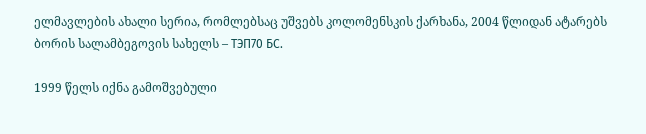ელმავლების ახალი სერია, რომლებსაც უშვებს კოლომენსკის ქარხანა, 2004 წლიდან ატარებს ბორის სალამბეგოვის სახელს – ТЭП70 БС.

1999 წელს იქნა გამოშვებული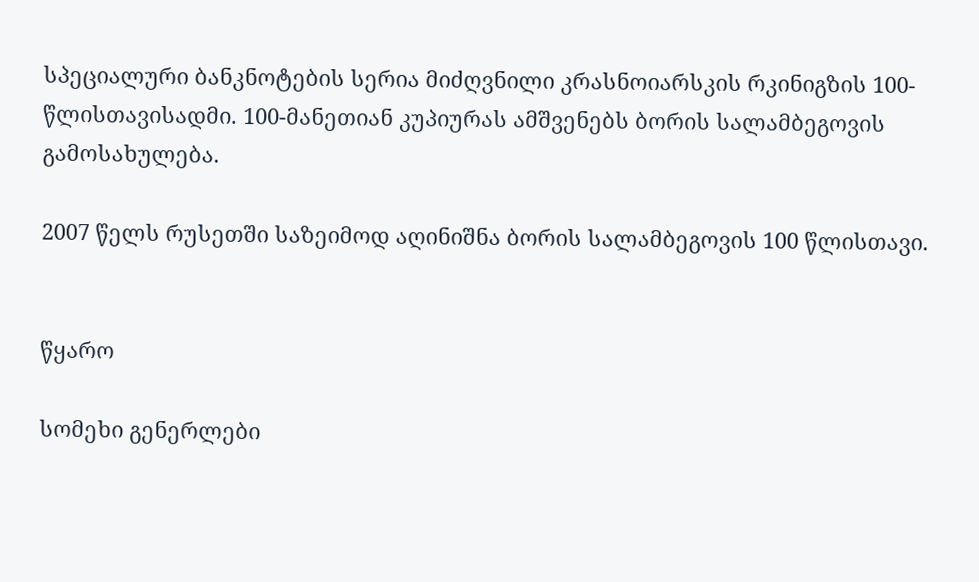სპეციალური ბანკნოტების სერია მიძღვნილი კრასნოიარსკის რკინიგზის 100-წლისთავისადმი. 100-მანეთიან კუპიურას ამშვენებს ბორის სალამბეგოვის გამოსახულება.

2007 წელს რუსეთში საზეიმოდ აღინიშნა ბორის სალამბეგოვის 100 წლისთავი.


წყარო

სომეხი გენერლები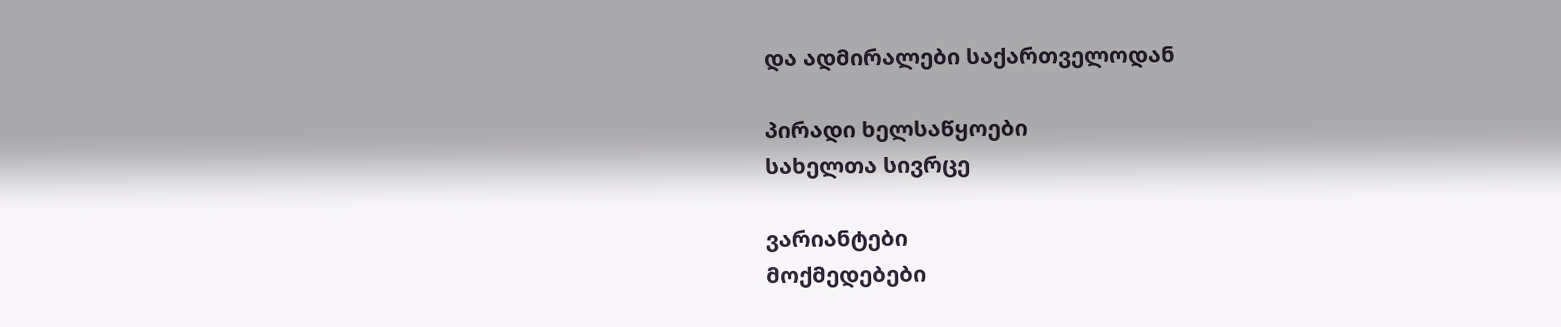და ადმირალები საქართველოდან

პირადი ხელსაწყოები
სახელთა სივრცე

ვარიანტები
მოქმედებები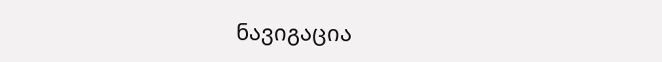ნავიგაცია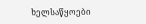ხელსაწყოები